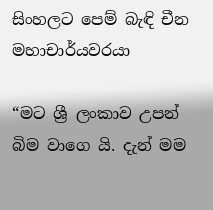සිංහලට පෙම් බැඳි චීන මහාචාර්යවරයා

“මට ශ්‍රී ලංකාව උපන් බිම වාගෙ යි. දැන් මම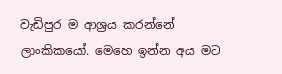වැඩිපුර ම ආශ්‍රය කරන්නේ ලාංකිකයෝ. මෙහෙ ඉන්න අය මට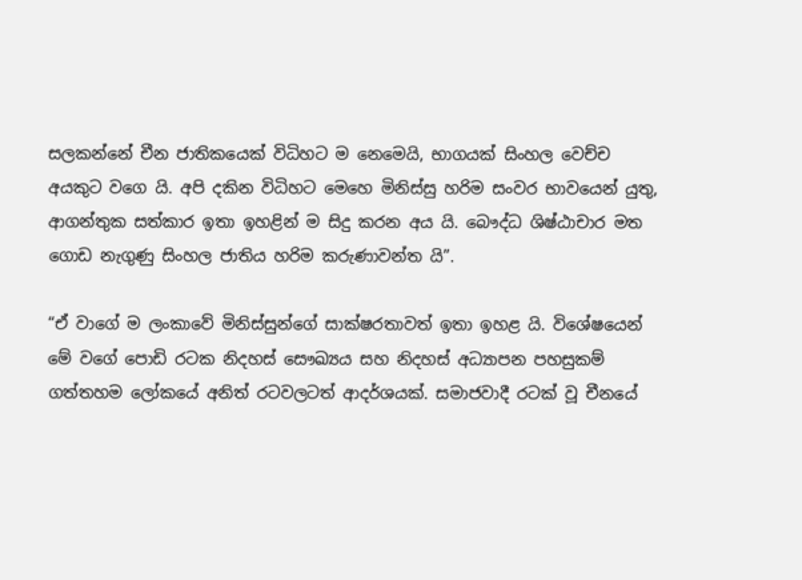සලකන්නේ චීන ජාතිකයෙක් විධිහට ම නෙමෙයි, භාගයක් සිංහල වෙච්ච අයකුට වගෙ යි. අපි දකින විධිහට මෙහෙ මිනිස්සු හරිම සංවර භාවයෙන් යුතු,  ආගන්තුක සත්කාර ඉතා ඉහළින් ම සිදු කරන අය යි. බෞද්ධ ශිෂ්ඨාචාර මත ගොඩ නැගුණු සිංහල ජාතිය හරිම කරුණාවන්ත යි”.

“ඒ වාගේ ම ලංකාවේ මිනිස්සුන්ගේ සාක්ෂරතාවත් ඉතා ඉහළ යි. විශේෂයෙන් මේ වගේ පොඩි රටක නිදහස් සෞඛ්‍යය සහ නිදහස් අධ්‍යාපන පහසුකම් ගත්තහම ලෝකයේ අනිත් රටවලටත් ආදර්ශයක්. සමාජවාදී රටක් වූ චීනයේ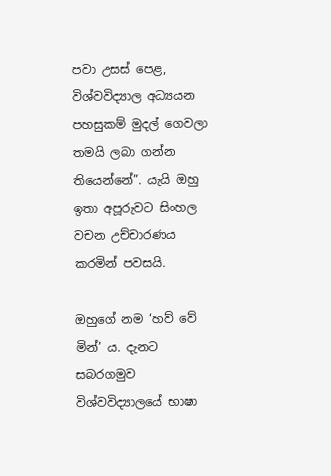පවා උසස් පෙළ, විශ්වවිද්‍යාල අධ්‍යයන පහසුකම් මුදල් ගෙවලා තමයි ලබා ගන්න තියෙන්නේ”. යැයි ඔහු ඉතා අපූරුවට සිංහල වචන උච්චාරණය කරමින් පවසයි.

ඔහුගේ නම ‘හව් වේ මින්’ ය. දැනට සබරගමුව විශ්වවිද්‍යාලයේ භාෂා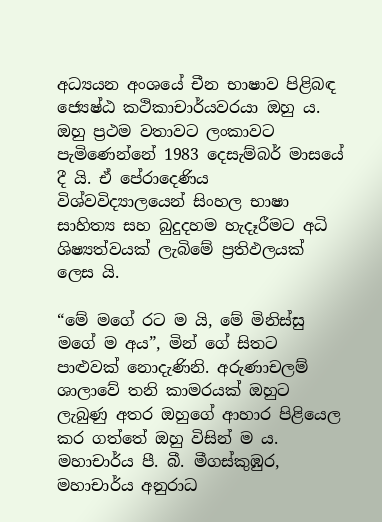අධ්‍යයන අංශයේ චීන භාෂාව පිළිබඳ ජ්‍යෙෂ්ඨ කථිකාචාර්යවරයා ඔහු ය. ඔහු ප්‍රථම වතාවට ලංකාවට පැමිණෙන්නේ 1983 දෙසැම්බර් මාසයේ දී යි. ඒ පේරාදෙණිය විශ්වවිද්‍යාලයෙන් සිංහල භාෂා සාහිත්‍ය සහ බුදුදහම හැදෑරීමට අධි ශිෂ්‍යත්වයක් ලැබිමේ ප්‍රතිඵලයක් ලෙස යි.

“මේ මගේ රට ම යි, මේ මිනිස්සු මගේ ම අය”, මින් ගේ සිතට පාළුවක් නොදැණිනි. අරුණාචලම් ශාලාවේ තනි කාමරයක් ඔහුට ලැබුණු අතර ඔහුගේ ආහාර පිළියෙල කර ගත්තේ ඔහු විසින් ම ය. මහාචාර්ය පී. බී. මීගස්කුඹුර, මහාචාර්ය අනුරාධ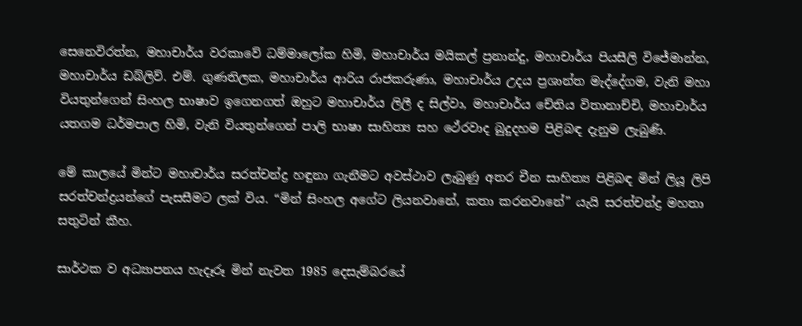සෙනෙවිරත්න, මහාචාර්ය වරකාවේ ධම්මාලෝක හිමි, මහාචාර්ය මයිකල් ප්‍රනාන්දු, මහාචාර්ය පියසීලි විජේමාන්න, මහාචාර්ය ඩබ්ලිව්. එම්. ගුණතිලක, මහාචාර්ය ආරිය රාජකරුණා, මහාචාර්ය උදය ප්‍රශාන්ත මැද්දේගම, වැනි මහා වියතුන්ගෙන් සිංහල භාෂාව ඉගෙනගත් ඔහුට මහාචාර්ය ලිලී ද සිල්වා, මහාචාර්ය චේතිය විතානාච්චි, මහාචාර්ය යතගම ධර්මපාල හිමි, වැනි වියතුන්ගෙන් පාලි භාෂා සාහිත්‍ය සහ ථේරවාද බුදුදහම පිළිබඳ දැනුම ලැබුණි.

මේ කාලයේ මින්ට මහාචාර්ය සරත්චන්ද්‍ර හඳුනා ගැනීමට අවස්ථාව ලැබුණු අතර චීන සාහිත්‍ය පිළිබඳ මින් ලියූ ලිපි සරත්චන්ද්‍රයන්ගේ පැසසීමට ලක් විය. “මින් සිංහල අගේට ලියනවානේ, කතා කරනවානේ” යැයි සරත්චන්ද්‍ර මහතා සතුටින් කීහ.

සාර්ථක ව අධ්‍යාපනය හැදෑරූ මින් නැවත 1985 දෙසැම්බරයේ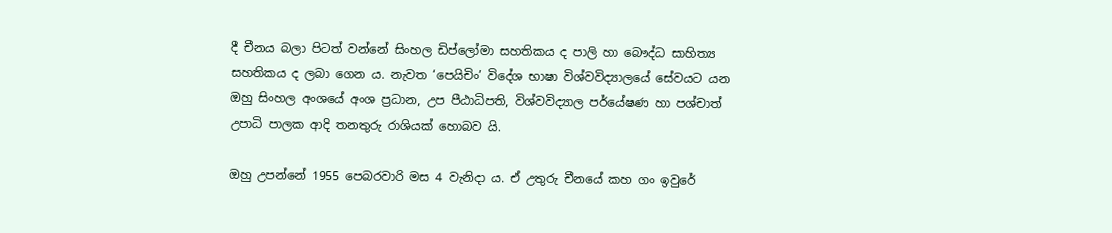දී චීනය බලා පිටත් වන්නේ සිංහල ඩිප්ලෝමා සහතිකය ද පාලි හා බෞද්ධ සාහිත්‍ය සහතිකය ද ලබා ගෙන ය. නැවත ‘පෙයිචිං’ විදේශ භාෂා විශ්වවිද්‍යාලයේ සේවයට යන ඔහු සිංහල අංශයේ අංශ ප්‍රධාන, උප පීඨාධිපති, විශ්වවිද්‍යාල පර්යේෂණ හා පශ්චාත් උපාධි පාලක ආදි තනතුරු රාශියක් හොබව යි.

ඔහු උපන්නේ 1955 පෙබරවාරි මස 4 වැනිදා ය. ඒ උතුරු චීනයේ කහ ගං ඉවුරේ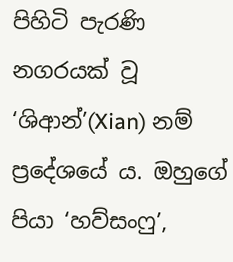පිහිටි පැරණි නගරයක් වූ ‘ශිආන්’(Xian) නම් ප්‍රදේශයේ ය. ඔහුගේ පියා ‘හව්සංෆු’,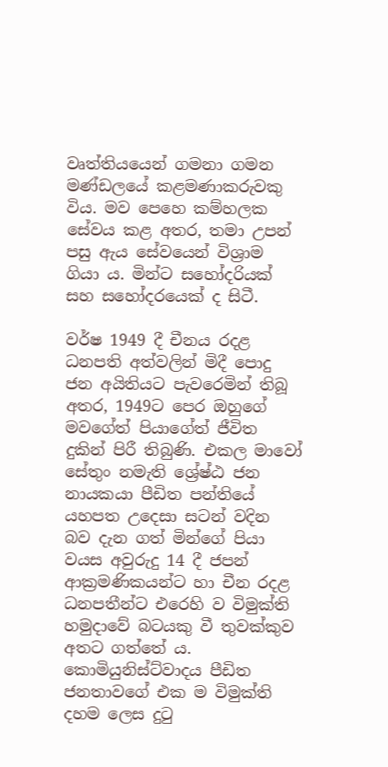වෘත්තියයෙන් ගමනා ගමන මණ්ඩලයේ කළමණාකරුවකු විය. මව පෙහෙ කම්හලක සේවය කළ අතර, තමා උපන් පසු ඇය සේවයෙන් විශ්‍රාම ගියා ය. මින්ට සහෝදරියක් සහ සහෝදරයෙක් ද සිටී.

වර්ෂ 1949 දී චීනය රදළ ධනපති අත්වලින් මිදී පොදු ජන අයිතියට පැවරෙමින් තිබූ අතර, 1949ට පෙර ඔහුගේ මවගේත් පියාගේත් ජීවිත දුකින් පිරී තිබුණි. එකල මාවෝ සේතුං නමැති ශ්‍රේෂ්ඨ ජන නායකයා පීඩිත පන්තියේ යහපත උදෙසා සටන් වදින බව දැන ගත් මින්ගේ පියා වයස අවුරුදු 14 දී ජපන් ආක්‍රමණිකයන්ට හා චීන රදළ ධනපතීන්ට එරෙහි ව විමුක්ති හමුදාවේ බටයකු වී තුවක්කුව අතට ගත්තේ ය. කොමියුනිස්ට්වාදය පීඩිත ජනතාවගේ එක ම විමුක්ති දහම ලෙස දුටු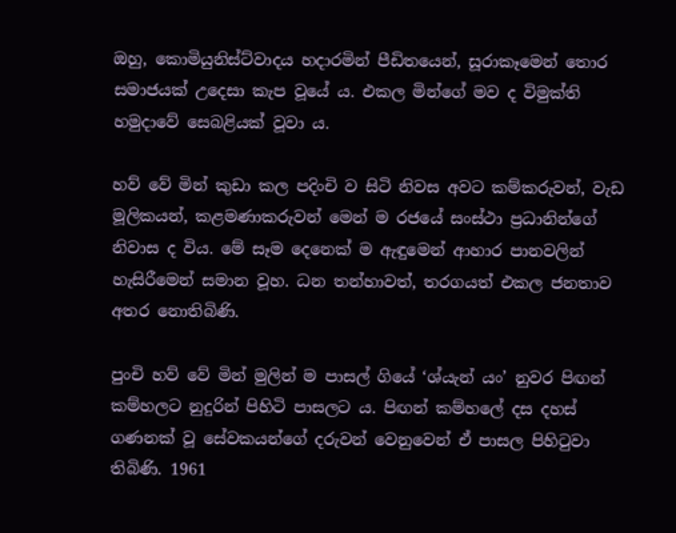ඔහු, කොමියුනිස්ට්වාදය හදාරමින් පීඩිතයෙන්, සූරාකෑමෙන් තොර සමාජයක් උදෙසා කැප වූයේ ය. එකල මින්ගේ මව ද විමුක්ති හමුදාවේ සෙබළියක් වූවා ය.

හව් වේ මින් කුඩා කල පදිංචි ව සිටි නිවස අවට කම්කරුවන්, වැඩ මූලිකයන්, කළමණාකරුවන් මෙන් ම රජයේ සංස්ථා ප්‍රධානින්ගේ නිවාස ද විය. මේ සෑම දෙනෙක් ම ඇඳුමෙන් ආහාර පානවලින් හැසිරීමෙන් සමාන වූහ. ධන තන්හාවත්, තරගයත් එකල ජනතාව අතර නොතිබිණි.

පුංචි හව් වේ මින් මුලින් ම පාසල් ගියේ ‘ශ්යැන් යං’ නුවර පිඟන් කම්හලට නුදුරින් පිහිටි පාසලට ය. පිඟන් කම්හලේ දස දහස් ගණනක් වූ සේවකයන්ගේ දරුවන් වෙනුවෙන් ඒ පාසල පිහිටුවා තිබිණි. 1961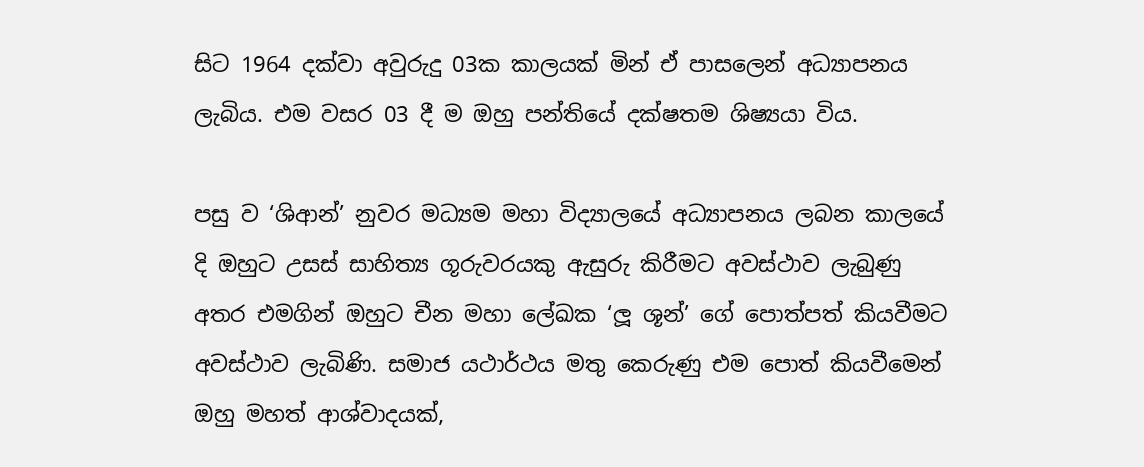සිට 1964 දක්වා අවුරුදු 03ක කාලයක් මින් ඒ පාසලෙන් අධ්‍යාපනය ලැබිය. එම වසර 03 දී ම ඔහු පන්තියේ දක්ෂතම ශිෂ්‍යයා විය.

පසු ව ‘ශිආන්’ නුවර මධ්‍යම මහා විද්‍යාලයේ අධ්‍යාපනය ලබන කාලයේ දි ඔහුට උසස් සාහිත්‍ය ගූරුවරයකු ඇසුරු කිරීමට අවස්ථාව ලැබුණු අතර එමගින් ඔහුට චීන මහා ලේඛක ‘ලූ ශූන්’ ගේ පොත්පත් කියවීමට අවස්ථාව ලැබිණි. සමාජ යථාර්ථය මතු කෙරුණු එම පොත් කියවීමෙන් ඔහු මහත් ආශ්වාදයක්,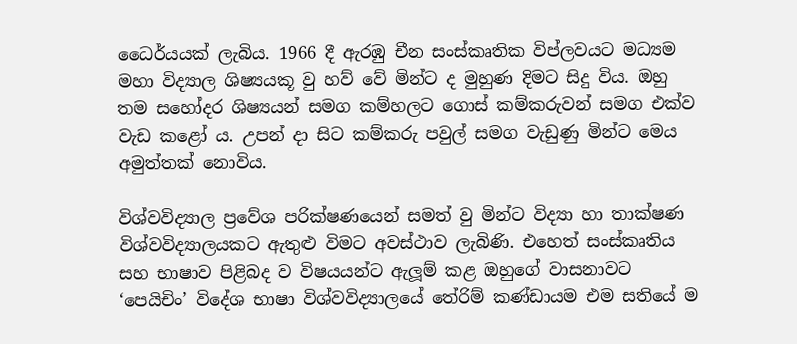ධෛර්යයක් ලැබිය. 1966 දී ඇරඹු චීන සංස්කෘතික විප්ලවයට මධ්‍යම මහා විද්‍යාල ශිෂ්‍යයකූ වු හව් වේ මින්ට ද මුහුණ දිමට සිදු විය. ඔහු තම සහෝදර ශිෂ්‍යයන් සමග කම්හලට ගොස් කම්කරුවන් සමග එක්ව වැඩ කළෝ ය. උපන් දා සිට කම්කරු පවුල් සමග වැඩුණු මින්ට මෙය අමුත්තක් නොවිය.

විශ්වවිද්‍යාල ප්‍රවේශ පරික්ෂණයෙන් සමත් වු මින්ට විද්‍යා හා තාක්ෂණ විශ්වවිද්‍යාලයකට ඇතුළු විමට අවස්ථාව ලැබිණි. එහෙත් සංස්කෘතිය සහ භාෂාව පිළිබද ව විෂයයන්ට ඇලූම් කළ ඔහුගේ වාසනාවට ‘පෙයිචිං’ විදේශ භාෂා විශ්වවිද්‍යාලයේ තේරිම් කණ්ඩායම එම සතියේ ම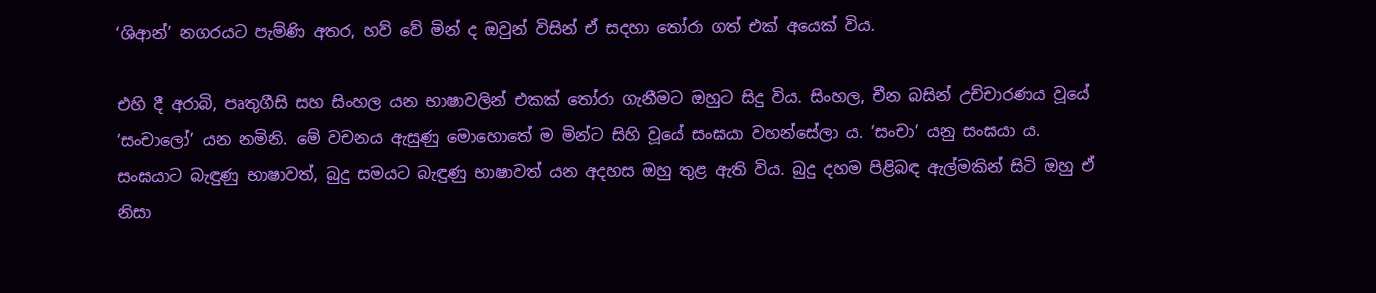‘ශිආන්’ නගරයට පැම්ණි අතර, හව් වේ මින් ද ඔවුන් විසින් ඒ සදහා තෝරා ගත් එක් අයෙක් විය.

එහි දී අරාබි, පෘතුගීසි සහ සිංහල යන භාෂාවලින් එකක් තෝරා ගැනීමට ඔහුට සිදු විය. සිංහල, චීන බසින් උච්චාරණය වූයේ ‘සංචාලෝ’ යන නමිනි. මේ වචනය ඇසුණු මොහොතේ ම මින්ට සිහි වූයේ සංඝයා වහන්සේලා ය. ‘සංචා’ යනු සංඝයා ය. සංඝයාට බැඳුණු භාෂාවත්, බුදු සමයට බැඳුණු භාෂාවත් යන අදහස ඔහු තුළ ඇති විය. බුදු දහම පිළිබඳ ඇල්මකින් සිටි ඔහු ඒ නිසා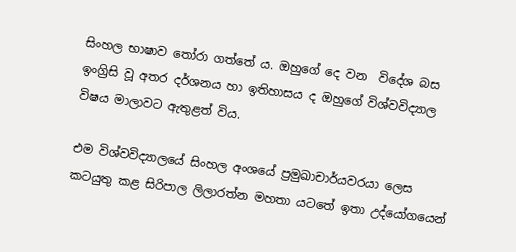සිංහල භාෂාව තෝරා ගත්තේ ය. ඔහුගේ දෙ වන  විදේශ බස ඉංග්‍රිසි වූ අතර දර්ශනය හා ඉතිහාසය ද ඔහුගේ විශ්වවිද්‍යාල විෂය මාලාවට ඇතුළත් විය.

එම විශ්වවිද්‍යාලයේ සිංහල අංශයේ ප්‍රමුඛාචාර්යවරයා ලෙස කටයුතු කළ සිරිපාල ලිලාරත්න මහතා යටතේ ඉතා උද්යෝගයෙන්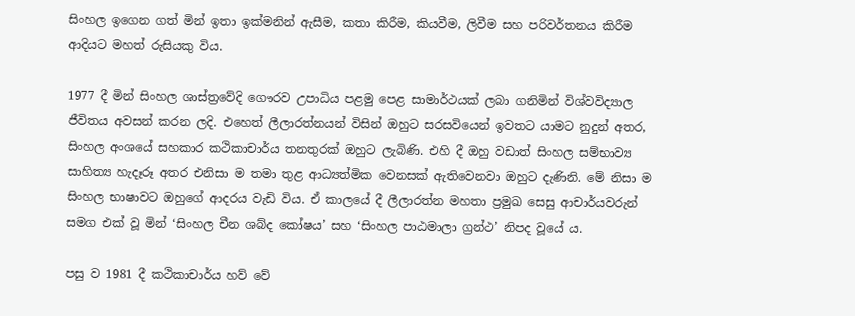සිංහල ඉගෙන ගත් මින් ඉතා ඉක්මනින් ඇසීම, කතා කිරීම, කියවීම, ලිවීම සහ පරිවර්තනය කිරීම ආදියට මහත් රුසියකු විය.

1977 දී මින් සිංහල ශාස්ත්‍රවේදි ගෞරව උපාධිය පළමු පෙළ සාමාර්ථයක් ලබා ගනිමින් විශ්වවිද්‍යාල ජීවිතය අවසන් කරන ලදි. එහෙත් ලීලාරත්නයන් විසින් ඔහුට සරසවියෙන් ඉවතට යාමට නුදුන් අතර, සිංහල අංශයේ සහකාර කථිකාචාර්ය තනතුරක් ඔහුට ලැබිණි. එහි දී ඔහු වඩාත් සිංහල සම්භාව්‍ය සාහිත්‍ය හැදෑරූ අතර එනිසා ම තමා තුළ ආධ්‍යත්මික වෙනසක් ඇතිවෙනවා ඔහුට දැණිනි. මේ නිසා ම සිංහල භාෂාවට ඔහුගේ ආදරය වැඩි විය. ඒ කාලයේ දී ලීලාරත්න මහතා ප්‍රමුඛ සෙසු ආචාර්යවරුන් සමග එක් වූ මින් ‘සිංහල චීන ශබ්ද කෝෂය’ සහ ‘සිංහල පාඨමාලා ග්‍රන්ථ’ නිපද වූයේ ය.

පසු ව 1981 දී කථිකාචාර්ය හව් වේ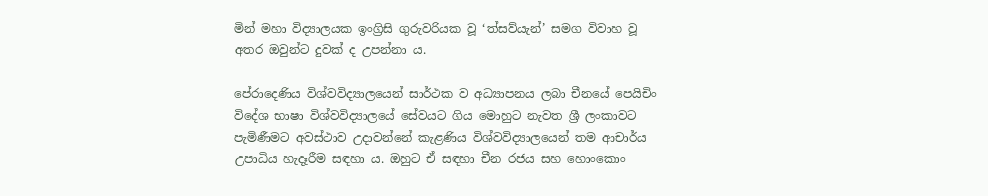මින් මහා විද්‍යාලයක ඉංග්‍රිසි ගුරුවරියක වූ ‘ත්සව්යැන්’ සමග විවාහ වූ අතර ඔවුන්ට දුවක් ද උපන්නා ය.

පේරාදෙණිය විශ්වවිද්‍යාලයෙන් සාර්ථක ව අධ්‍යාපනය ලබා චීනයේ පෙයිචිං විදේශ භාෂා විශ්වවිද්‍යාලයේ සේවයට ගිය මොහුට නැවත ශ්‍රී ලංකාවට පැමිණීමට අවස්ථාව උදාවන්නේ කැළණිය විශ්වවිද්‍යාලයෙන් තම ආචාර්ය උපාධිය හැදෑරීම සඳහා ය. ඔහුට ඒ සඳහා චීන රජය සහ හොංකොං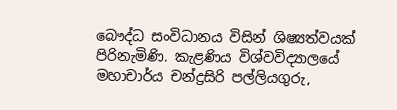බෞද්ධ සංවිධානය විසින් ශිෂ්‍යත්වයක් පිරිනැමිණි. කැළණිය විශ්වවිද්‍යාලයේ මහාචාර්ය චන්ද්‍රසිරි පල්ලියගුරු,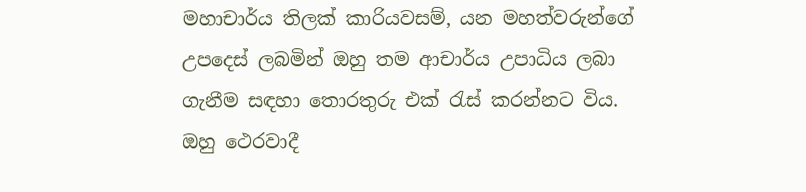මහාචාර්ය තිලක් කාරියවසම්, යන මහත්වරුන්ගේ උපදෙස් ලබමින් ඔහු තම ආචාර්ය උපාධිය ලබා ගැනීම සඳහා තොරතුරු එක් රැස් කරන්නට විය. ඔහු ථෙරවාදී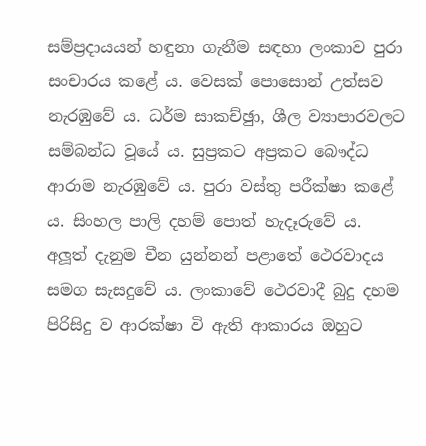සම්ප්‍රදායයන් හඳුනා ගැනීම සඳහා ලංකාව පුරා සංචාරය කළේ ය. වෙසක් පොසොන් උත්සව නැරඹුවේ ය. ධර්ම සාකච්ඡුා, ශීල ව්‍යාපාරවලට සම්බන්ධ වූයේ ය. සුප්‍රකට අප්‍රකට බෞද්ධ ආරාම නැරඹුවේ ය. පුරා වස්තු පරීක්ෂා කළේ ය. සිංහල පාලි දහම් පොත් හැදෑරුවේ ය. අලූත් දැනුම චීන යුන්නන් පළාතේ ථෙරවාදය සමග සැසදුවේ ය. ලංකාවේ ථෙරවාදී බුදු දහම පිරිසිදු ව ආරක්ෂා වි ඇති ආකාරය ඔහුට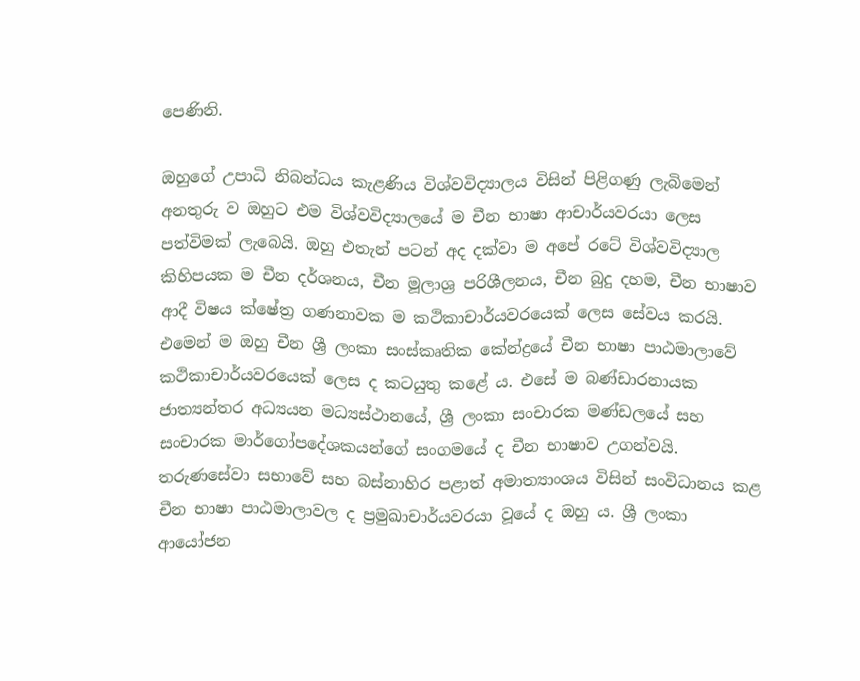පෙණිනි.

ඔහුගේ උපාධි නිබන්ධය කැළණිය විශ්වවිද්‍යාලය විසින් පිළිගණු ලැබිමෙන් අනතුරු ව ඔහුට එම විශ්වවිද්‍යාලයේ ම චීන භාෂා ආචාර්යවරයා ලෙස පත්විමක් ලැබෙයි. ඔහු එතැන් පටන් අද දක්වා ම අපේ රටේ විශ්වවිද්‍යාල කිහිපයක ම චීන දර්ශනය, චීන මූලාශ්‍ර පරිශීලනය, චීන බුදු දහම, චීන භාෂාව ආදී විෂය ක්ෂේත්‍ර ගණනාවක ම කථිකාචාර්යවරයෙක් ලෙස සේවය කරයි. එමෙන් ම ඔහු චීන ශ්‍රී ලංකා සංස්කෘතික කේන්ද්‍රයේ චීන භාෂා පාඨමාලාවේ කථිකාචාර්යවරයෙක් ලෙස ද කටයුතු කළේ ය. එසේ ම බණ්ඩාරනායක ජාත්‍යන්තර අධ්‍යයන මධ්‍යස්ථානයේ, ශ්‍රී ලංකා සංචාරක මණ්ඩලයේ සහ සංචාරක මාර්ගෝපදේශකයන්ගේ සංගමයේ ද චීන භාෂාව උගන්වයි. තරුණසේවා සභාවේ සහ බස්නාහිර පළාත් අමාත්‍යාංශය විසින් සංවිධානය කළ චීන භාෂා පාඨමාලාවල ද ප්‍රමුඛාචාර්යවරයා වූයේ ද ඔහු ය. ශ්‍රී ලංකා ආයෝජන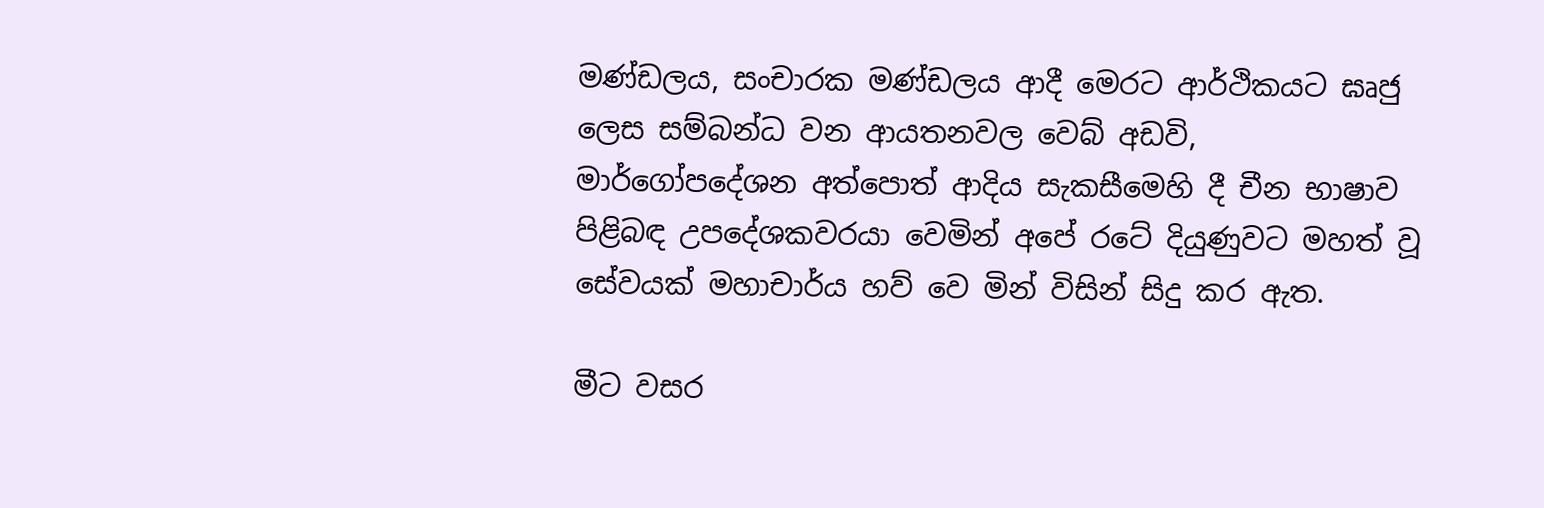මණ්ඩලය, සංචාරක මණ්ඩලය ආදී මෙරට ආර්ථිකයට ඝෘජු ලෙස සම්බන්ධ වන ආයතනවල වෙබ් අඩවි, මාර්ගෝපදේශන අත්පොත් ආදිය සැකසීමෙහි දී චීන භාෂාව පිළිබඳ උපදේශකවරයා වෙමින් අපේ රටේ දියුණුවට මහත් වූ සේවයක් මහාචාර්ය හව් වෙ මින් විසින් සිදු කර ඇත.

මීට වසර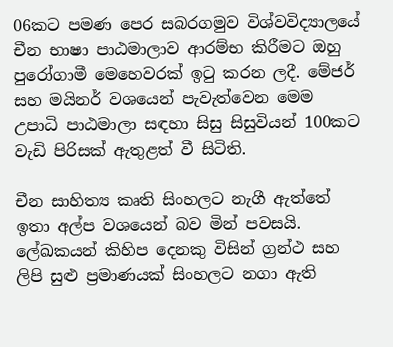06කට පමණ පෙර සබරගමුව විශ්වවිද්‍යාලයේ චීන භාෂා පාඨමාලාව ආරම්භ කිරීමට ඔහු පුරෝගාමී මෙහෙවරක් ඉටු කරන ලදී. මේජර් සහ මයිනර් වශයෙන් පැවැත්වෙන මෙම උපාධි පාඨමාලා සඳහා සිසු සිසුවියන් 100කට වැඩි පිරිසක් ඇතුළත් වී සිටිති.

චීන සාහිත්‍ය කෘති සිංහලට නැගී ඇත්තේ ඉතා අල්ප වශයෙන් බව මින් පවසයි. ලේඛකයන් කිහිප දෙනකු විසින් ග්‍රන්ථ සහ ලිපි සුළු ප්‍රමාණයක් සිංහලට නගා ඇති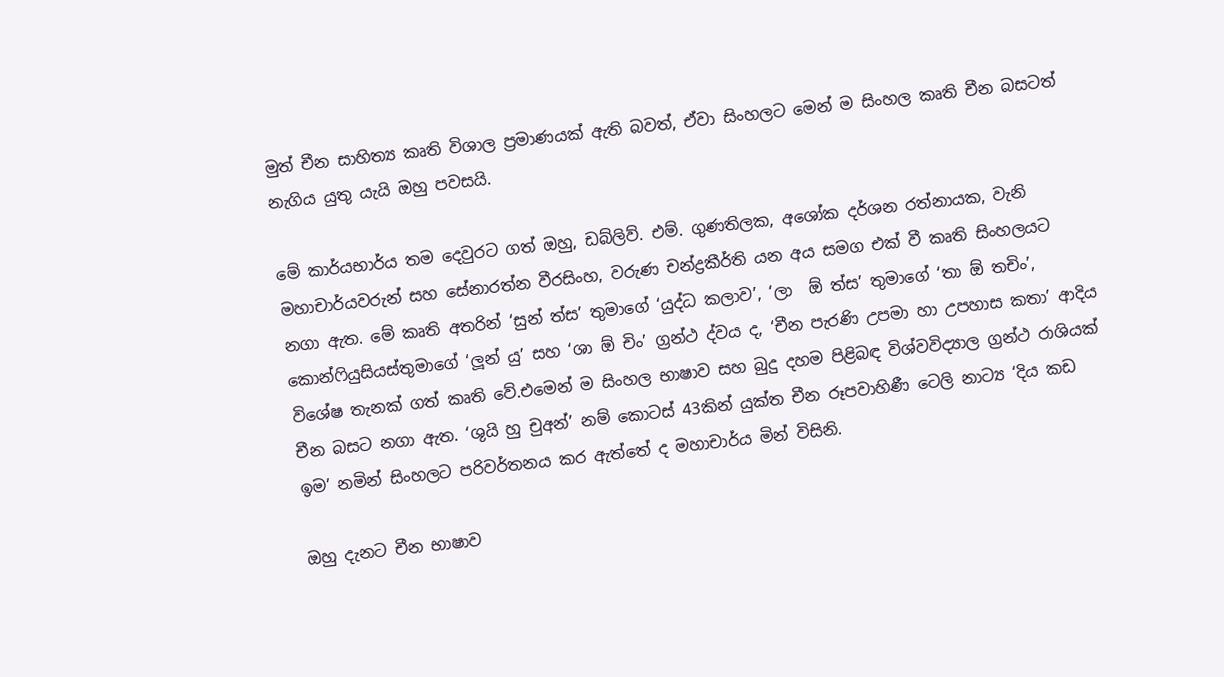මුත් චීන සාහිත්‍ය කෘති විශාල ප්‍රමාණයක් ඇති බවත්, ඒවා සිංහලට මෙන් ම සිංහල කෘති චීන බසටත් නැගිය යුතු යැයි ඔහු පවසයි.

මේ කාර්යභාර්ය තම දෙවුරට ගත් ඔහු, ඩබ්ලිව්. එම්. ගුණතිලක, අශෝක දර්ශන රත්නායක, වැනි මහාචාර්යවරුන් සහ සේනාරත්න වීරසිංහ, වරුණ චන්ද්‍රකීර්ති යන අය සමග එක් වී කෘති සිංහලයට නගා ඇත. මේ කෘති අතරින් ‘සුන් ත්ස’ තුමාගේ ‘යුද්ධ කලාව’, ‘ලා  ඕ ත්ස’ තුමාගේ ‘තා ඕ තචිං’, කොන්ෆියුසියස්තුමාගේ ‘ලූන් යු’ සහ ‘ශා ඕ චිං’ ග්‍රන්ථ ද්වය ද, ‘චීන පැරණි උපමා හා උපහාස කතා’ ආදිය විශේෂ තැනක් ගත් කෘති වේ.එමෙන් ම සිංහල භාෂාව සහ බුදු දහම පිළිබඳ විශ්වවිද්‍යාල ග්‍රන්ථ රාශියක් චීන බසට නගා ඇත. ‘ශුයි හු චුඅන්’ නම් කොටස් 43කින් යුක්ත චීන රූපවාහිණී ටෙලි නාට්‍ය ‘දිය කඩ ඉම’ නමින් සිංහලට පරිවර්තනය කර ඇත්තේ ද මහාචාර්ය මින් විසිනි.

ඔහු දැනට චීන භාෂාව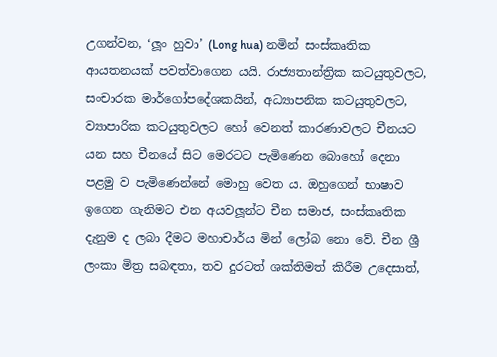උගන්වන, ‘ලූං හුවා’ (Long hua) නමින් සංස්කෘතික ආයතනයක් පවත්වාගෙන යයි. රාජ්‍යතාන්ත්‍රික කටයුතුවලට, සංචාරක මාර්ගෝපදේශකයින්, අධ්‍යාපනික කටයුතුවලට, ව්‍යාපාරික කටයුතුවලට හෝ වෙනත් කාරණාවලට චීනයට යන සහ චීනයේ සිට මෙරටට පැමිණෙන බොහෝ දෙනා පළමු ව පැමිණෙන්නේ මොහු වෙත ය. ඔහුගෙන් භාෂාව ඉගෙන ගැනිමට එන අයවලූන්ට චීන සමාජ, සංස්කෘතික දැනුම ද ලබා දීමට මහාචාර්ය මින් ලෝබ නො වේ. චීන ශ්‍රී ලංකා මිත්‍ර සබඳතා, තව දුරටත් ශක්තිමත් කිරීම උදෙසාත්,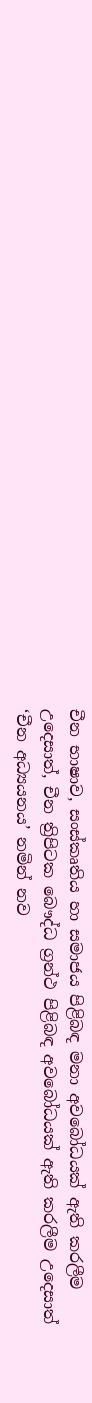චීන භාෂාව, සංස්කෘතිය හා සමාජය පිළිබඳ මනා අවබෝධයක් ඇති කරලීම උදෙසාත්, චීන ත්‍රිපිටක බෞද්ධ ග්‍රන්ථ පිළිබඳ අවබෝධයක් ඇති කරලීම උදෙසාත් ‘චීන අධ්‍යයනය’ නමින් නව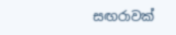සඟරාවක්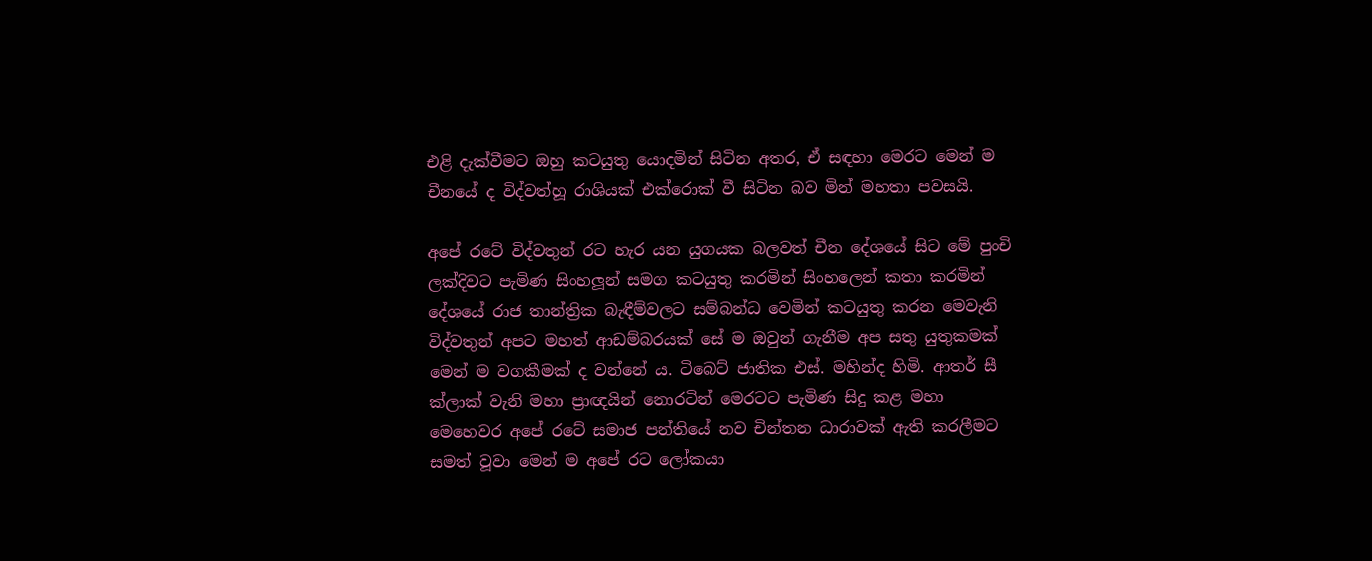එළි දැක්වීමට ඔහු කටයුතු යොදමින් සිටින අතර, ඒ සඳහා මෙරට මෙන් ම චීනයේ ද විද්වත්හූ රාශියක් එක්රොක් වී සිටින බව මින් මහතා පවසයි.

අපේ රටේ විද්වතුන් රට හැර යන යුගයක බලවත් චීන දේශයේ සිට මේ පුංචි ලක්දිවට පැමිණ සිංහලූන් සමග කටයුතු කරමින් සිංහලෙන් කතා කරමින් දේශයේ රාජ තාන්ත්‍රික බැඳීම්වලට සම්බන්ධ වෙමින් කටයුතු කරන මෙවැනි විද්වතුන් අපට මහත් ආඩම්බරයක් සේ ම ඔවුන් ගැනීම අප සතු යුතුකමක් මෙන් ම වගකීමක් ද වන්නේ ය. ටිබෙට් ජාතික එස්. මහින්ද හිමි. ආතර් සී ක්ලාක් වැනි මහා ප්‍රාඥයින් නොරටින් මෙරටට පැමිණ සිදු කළ මහා මෙහෙවර අපේ රටේ සමාජ පන්තියේ නව චින්තන ධාරාවක් ඇති කරලීමට සමත් වූවා මෙන් ම අපේ රට ලෝකයා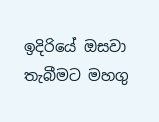ඉදිරියේ ඔසවා තැබීමට මහගු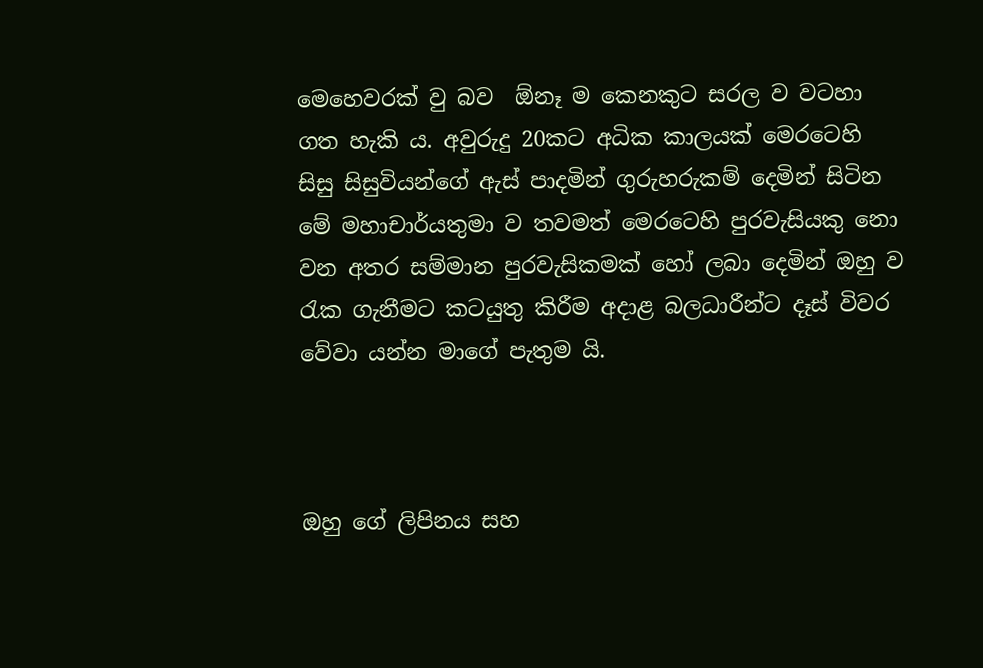මෙහෙවරක් වු බව  ඕනෑ ම කෙනකුට සරල ව වටහා ගත හැකි ය. අවුරුදු 20කට අධික කාලයක් මෙරටෙහි සිසු සිසුවියන්ගේ ඇස් පාදමින් ගුරුහරුකම් දෙමින් සිටින මේ මහාචාර්යතුමා ව තවමත් මෙරටෙහි පුරවැසියකු නො වන අතර සම්මාන පුරවැසිකමක් හෝ ලබා දෙමින් ඔහු ව රැක ගැනීමට කටයුතු කිරීම අදාළ බලධාරීන්ට දෑස් විවර වේවා යන්න මාගේ පැතුම යි.



ඔහු ගේ ලිපිනය සහ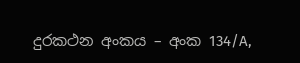දුරකථන අංකය – අංක 134/A,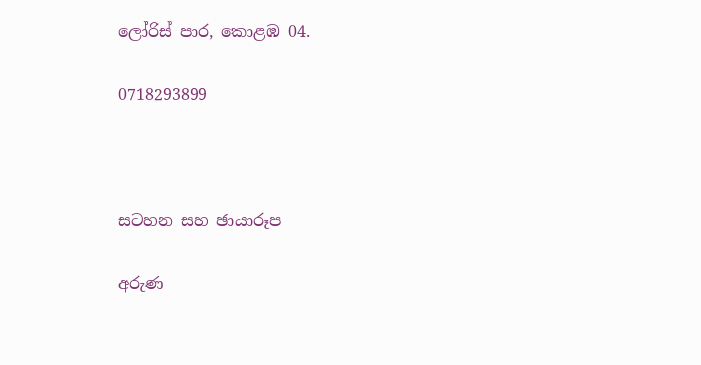ලෝරිස් පාර, කොළඹ 04.

0718293899



සටහන සහ ඡායාරූප

අරුණ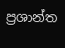ප්‍රශාන්ත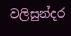වලිසුන්දර